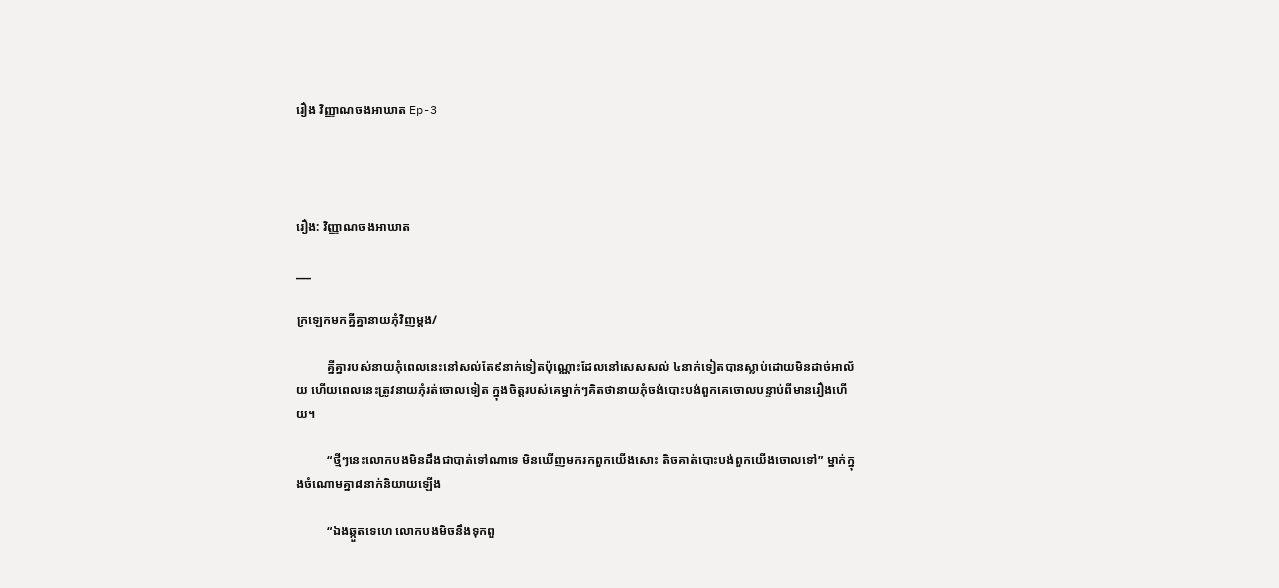រឿង វិញ្ញាណចងអាឃាត Ep-3




រឿង: វិញ្ញាណចងអាឃាត

___

ក្រឡេកមកគ្នីគ្នានាយភុំវិញម្ដង/

          គ្នីគ្នារបស់នាយភុំពេលនេះនៅសល់តែ៩នាក់ទៀតប៉ុណ្ណោះដែលនៅសេសសល់ ៤នាក់ទៀតបានស្លាប់ដោយមិនដាច់អាល័យ ហើយពេលនេះត្រូវនាយភុំរត់ចោលទៀត ក្នុងចិត្ដរបស់គេម្នាក់ៗគិតថានាយភុំចង់បោះបង់ពួកគេចោលបន្ទាប់ពីមានរឿងហើយ។

          “ថ្មីៗនេះលោកបងមិនដឹងជាបាត់ទៅណាទេ មិនឃើញមករកពួកយើងសោះ តិចគាត់បោះបង់ពួកយើងចោលទៅ” ម្នាក់ក្នុងចំណោមគ្នា៨នាក់និយាយឡើង

          “ឯងឆ្កួតទេហេ លោកបងមិចនឹងទុកពួ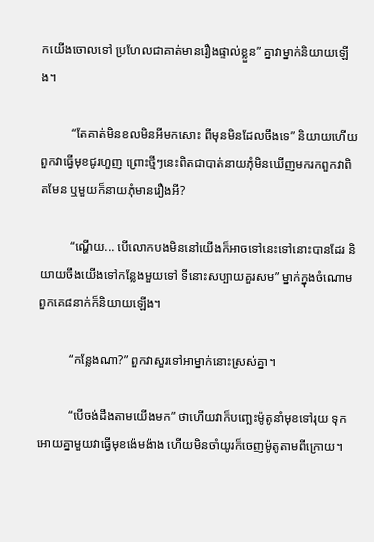កយើងចោលទៅ ប្រហែលជាគាត់មានរឿងផ្ទាល់ខ្លួន” គ្នាវាម្នាក់និយាយឡើង។

          “តែគាត់មិនខលមិនអីមកសោះ ពីមុនមិនដែលចឹងទេ” និយាយហើយពួកវាធ្វើមុខជូរហួញ ព្រោះថ្មីៗនេះពិតជាបាត់នាយភុំមិនឃើញមករកពួកវាពិតមែន ឬមួយក៏នាយភុំមានរឿងអី?

          “ណ្ហើយ... បើលោកបងមិននៅយើងក៏អាចទៅនេះទៅនោះបានដែរ និយាយចឹងយើងទៅកន្លែងមួយទៅ ទីនោះសប្បាយគួរសម” ម្នាក់ក្នុងចំណោមពួកគេ៨នាក់ក៏និយាយឡើង។

          “កន្លែងណា?” ពួកវាសួរទៅអាម្នាក់នោះស្រស់គ្នា។

          “បើចង់ដឹងតាមយើងមក” ថាហើយវាក៏បញ្ឆេះម៉ូតូនាំមុខទៅរុយ ទុកអោយគ្នាមួយវាធ្វើមុខង៉េមង៉ាង ហើយមិនចាំយូរក៏ចេញម៉ូតូតាមពីក្រោយ។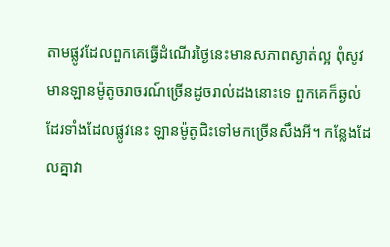តាមផ្លូវដែលពួកគេធ្វើដំណើរថ្ងៃនេះមានសភាពស្ងាត់ល្អ ពុំសូវមានឡានម៉ូតូចរាចរណ៍ច្រើនដូចរាល់ដងនោះទេ ពួកគេក៏ឆ្ងល់ដែរទាំងដែលផ្លូវនេះ ឡានម៉ូតូជិះទៅមកច្រើនសឹងអី។ កន្លែងដែលគ្នាវា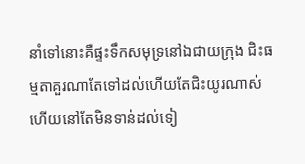នាំទៅនោះគឺផ្ទះទឹកសមុទ្រនៅឯជាយក្រុង ជិះធម្មតាគួរណាតែទៅដល់ហើយតែជិះយូរណាស់ហើយនៅតែមិនទាន់ដល់ទៀ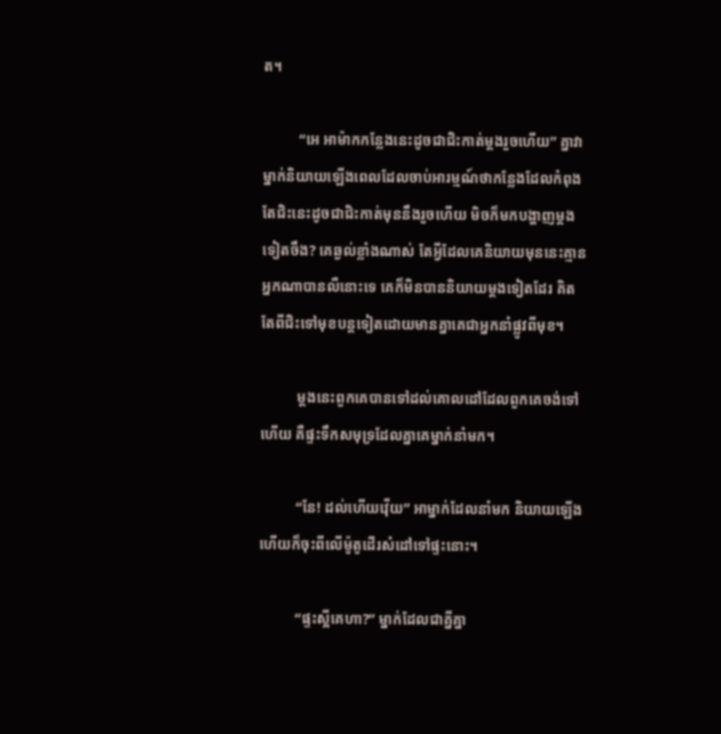ត។

          “អេ អាម៉ាកកន្លែងនេះដូចជាជិះកាត់ម្ដងរួចហើយ” គ្នាវាម្នាក់និយាយឡើងពេលដែលចាប់អារម្មណ៍ថាកន្លែងដែលកំពុងតែជិះនេះដូចជាជិះកាត់មុននឹងរួចហើយ មិចក៏មកបង្ហាញម្ដងទៀតចឹង? គេឆ្ងល់ខ្លាំងណាស់ តែអ្វីដែលគេនិយាយមុននេះគ្មានអ្នកណាបានលឺនោះទេ គេក៏មិនបាននិយាយម្ដងទៀតដែរ គិតតែពីជិះទៅមុខបន្ដទៀតដោយមានគ្នាគេជាអ្នកនាំផ្លូវពីមុខ។

          ម្ដងនេះពួកគេបានទៅដល់គោលដៅដែលពួកគេចង់ទៅហើយ គឺផ្ទះទឹកសមុទ្រដែលគ្នាគេម្នាក់នាំមក។

          “នែ! ដល់ហើយវ៉ើយ” អាម្នាក់ដែលនាំមក និយាយឡើងហើយក៏ចុះពីលើម៉ូតូដើរសំដៅទៅផ្ទះនោះ។

          “ផ្ទះស្អីគេហា?” ម្នាក់ដែលជាគ្នីគ្នា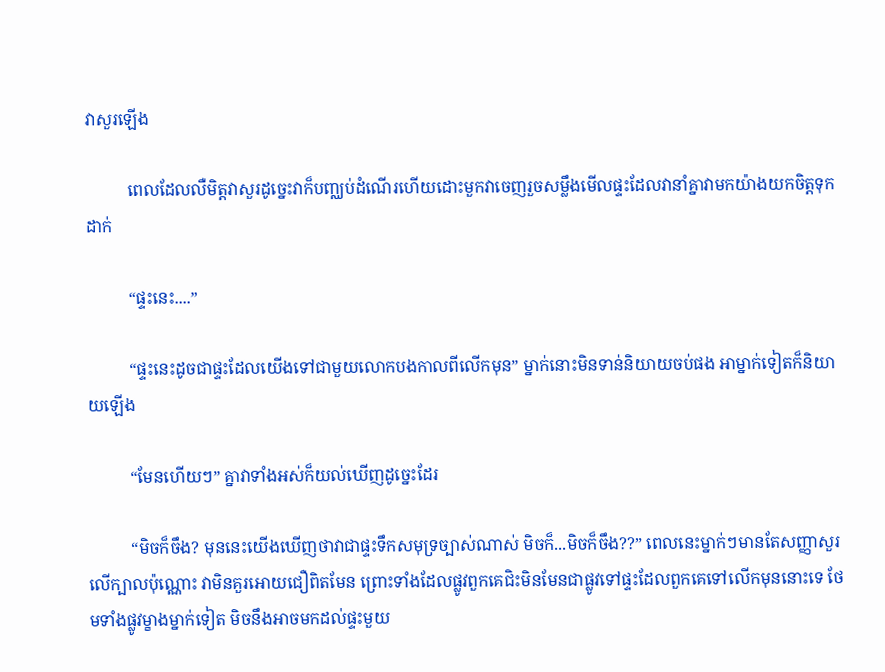វាសួរឡើង

          ពេលដែលលឺមិត្ដវាសួរដូច្នេះវាក៏បញ្ឈប់ដំណើរហើយដោះមួកវាចេញរួចសម្លឹងមើលផ្ទះដែលវានាំគ្នាវាមកយ៉ាងយកចិត្ដទុកដាក់

          “ផ្ទះនេះ....”

          “ផ្ទះនេះដូចជាផ្ទះដែលយើងទៅជាមួយលោកបងកាលពីលើកមុន” ម្នាក់នោះមិនទាន់និយាយចប់ផង អាម្នាក់ទៀតក៏និយាយឡើង

          “មែនហើយៗ” គ្នាវាទាំងអស់ក៏យល់ឃើញដូច្នេះដែរ

          “មិចក៏ចឹង? មុននេះយើងឃើញថាវាជាផ្ទះទឹកសមុទ្រច្បាស់ណាស់ មិចក៏...មិចក៏ចឹង??” ពេលនេះម្នាក់ៗមានតែសញ្ញាសួរលើក្បាលប៉ុណ្ណោះ វាមិនគួរអោយជឿពិតមែន ព្រោះទាំងដែលផ្លូវពួកគេជិះមិនមែនជាផ្លូវទៅផ្ទះដែលពួកគេទៅលើកមុននោះទេ ថែមទាំងផ្លូវម្ខាងម្នាក់ទៀត មិចនឹងអាចមកដល់ផ្ទះមួយ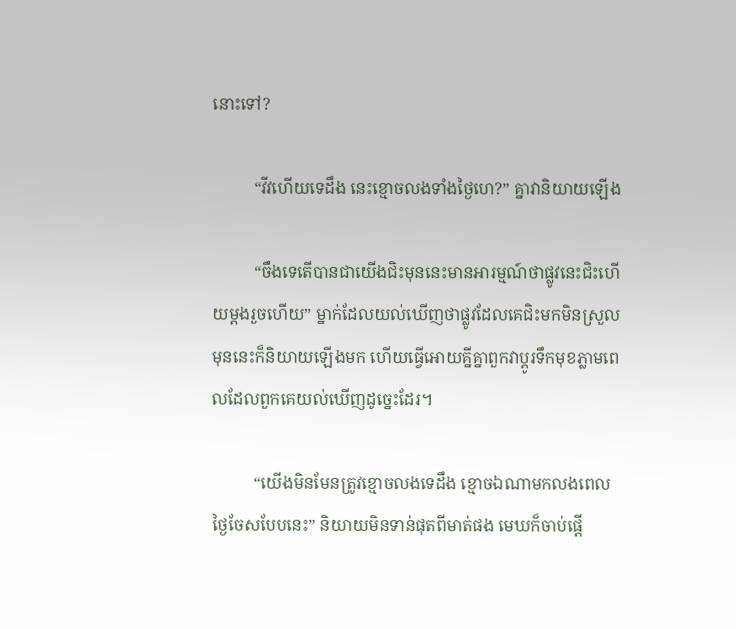នោះទៅ?

          “វីវហើយទេដឹង នេះខ្មោចលងទាំងថ្ងៃហេ?” គ្នាវានិយាយឡើង

          “ចឹងទេតើបានជាយើងជិះមុននេះមានអារម្មណ៍ថាផ្លូវនេះជិះហើយម្ដងរួចហើយ” ម្នាក់ដែលយល់ឃើញថាផ្លូវដែលគេជិះមកមិនស្រួលមុននេះក៏និយាយឡើងមក ហើយធ្វើអោយគ្នីគ្នាពួកវាប្ដូរទឹកមុខភ្លាមពេលដែលពួកគេយល់ឃើញដូច្នេះដែរ។

          “យើងមិនមែនត្រូវខ្មោចលងទេដឹង ខ្មោចឯណាមកលងពេលថ្ងៃចែសបែបនេះ” និយាយមិនទាន់ផុតពីមាត់ផង មេឃក៏ចាប់ផ្ដើ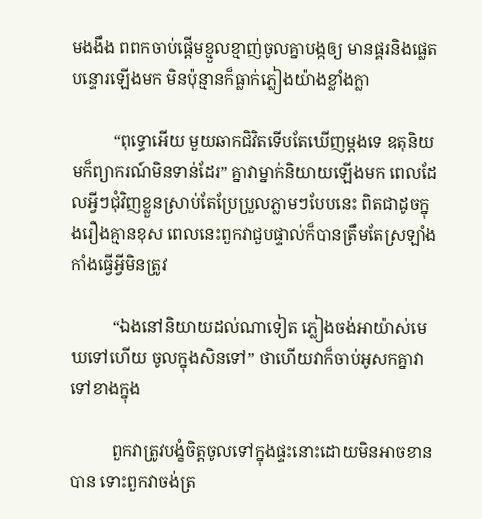មងងឹង ពពកចាប់ផ្ដើមខ្មួលខ្មាញ់ចូលគ្នាបង្កឲ្យ មានផ្គរនិងផ្លេតបន្ទោរឡើងមក មិនប៉ុន្មានក៏ធ្លាក់ភ្លៀងយ៉ាងខ្លាំងក្លា

          “ពុទ្ធោអើយ មួយឆាកជិវិតទើបតែឃើញម្ដងទេ ឧតុនិយមក៏ព្យាករណ៍មិនទាន់ដែរ” គ្នាវាម្នាក់និយាយឡើងមក ពេលដែលអ្វីៗជុំវិញខ្លួនស្រាប់តែប្រែប្រួលភ្លាមៗបែបនេះ ពិតជាដូចក្នុងរឿងគ្មានខុស ពេលនេះពួកវាជួបផ្ទាល់ក៏បានត្រឹមតែស្រឡាំងកាំងធ្វើអ្វីមិនត្រូវ

          “ឯងនៅនិយាយដល់ណាទៀត ភ្លៀងចង់អាយ៉ាស់មេឃទៅហើយ ចូលក្នុងសិនទៅ” ថាហើយវាក៏ចាប់អូសកគ្នាវាទៅខាងក្នុង

          ពួកវាត្រូវបង្ខំចិត្ដចូលទៅក្នុងផ្ទះនោះដោយមិនអាចខានបាន ទោះពួកវាចង់ត្រ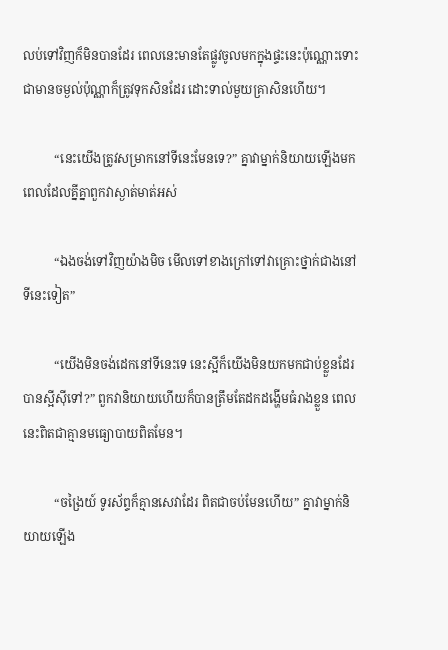លប់ទៅវិញក៏មិនបានដែរ ពេលនេះមានតែផ្លូវចូលមកក្នុងផ្ទះនេះប៉ុណ្ណោះទោះជាមានចម្ងល់ប៉ុណ្ណាក៏ត្រូវទុកសិនដែរ ដោះទាល់មួយគ្រាសិនហើយ។

          “នេះយើងត្រូវសម្រាកនៅទីនេះមែនទេ?” គ្នាវាម្នាក់និយាយឡើងមកពេលដែលគ្នីគ្នាពួកវាស្ងាត់មាត់អស់

          “ឯងចង់ទៅវិញយ៉ាងមិច មើលទៅខាងក្រៅទៅវាគ្រោះថ្នាក់ជាងនៅទីនេះទៀត”

          “យើងមិនចង់ដេកនៅទីនេះទេ នេះស្អីក៏យើងមិនយកមកជាប់ខ្លួនដែរ បានស្អីស៊ីទៅ?” ពួកវានិយាយហើយក៏បានត្រឹមតែដកដង្ហើមធំរាងខ្លួន ពេលនេះពិតជាគ្មានមធ្យោបាយពិតមែន។

          “ចង្រៃយ៍ ទូរស័ព្ទក៏គ្មានសេវាដែរ ពិតជាចប់មែនហើយ” គ្នាវាម្នាក់និយាយឡើង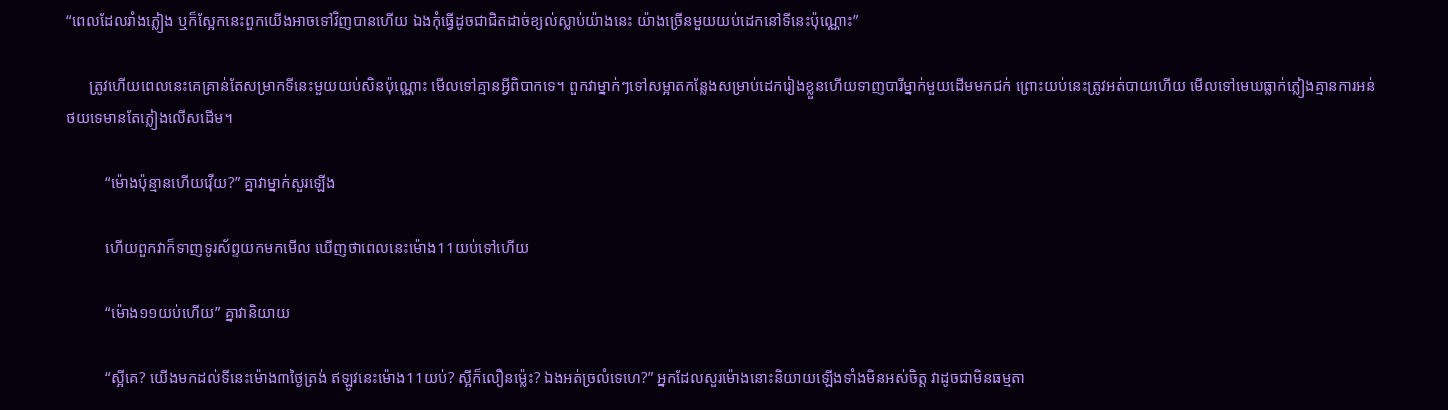“ពេលដែលរាំងភ្លៀង ឬក៏ស្អែកនេះពួកយើងអាចទៅវិញបានហើយ ឯងកុំធ្វើដូចជាជិតដាច់ខ្យល់ស្លាប់យ៉ាងនេះ យ៉ាងច្រើនមួយយប់ដេកនៅទីនេះប៉ុណ្ណោះ”

      ត្រូវហើយពេលនេះគេគ្រាន់តែសម្រាកទីនេះមួយយប់សិនប៉ុណ្ណោះ មើលទៅគ្មានអ្វីពិបាកទេ។ ពួកវាម្នាក់ៗទៅសម្អាតកន្លែងសម្រាប់ដេករៀងខ្លួនហើយទាញបារីម្នាក់មួយដើមមកជក់ ព្រោះយប់នេះត្រូវអត់បាយហើយ មើលទៅមេឃធ្លាក់ភ្លៀងគ្មានការអន់ថយទេមានតែភ្លៀងលើសដើម។

          “ម៉ោងប៉ុន្មានហើយវ៉ើយ?” គ្នាវាម្នាក់សួរឡើង

          ហើយពួកវាក៏ទាញទូរស័ព្ទយកមកមើល ឃើញថាពេលនេះម៉ោង11យប់ទៅហើយ

          “ម៉ោង១១យប់ហើយ” គ្នាវានិយាយ

          “ស្អីគេ? យើងមកដល់ទីនេះម៉ោង៣ថ្ងៃត្រង់ ឥឡូវនេះម៉ោង11យប់? ស្អីក៏លឿនម្ល៉េះ? ឯងអត់ច្រលំទេហេ?” អ្នកដែលសួរម៉ោងនោះនិយាយឡើងទាំងមិនអស់ចិត្ដ វាដូចជាមិនធម្មតា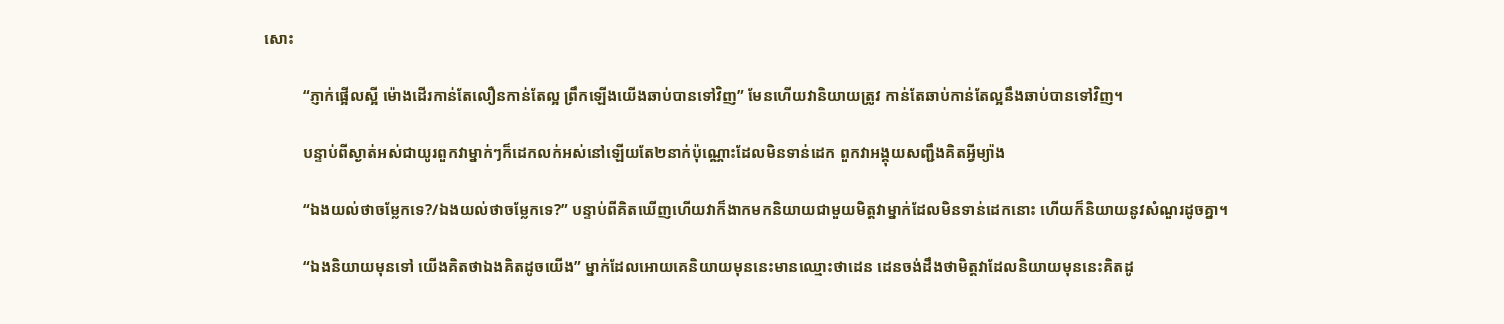សោះ

          “ភ្ញាក់ផ្អើលស្អី ម៉ោងដើរកាន់តែលឿនកាន់តែល្អ ព្រឹកឡើងយើងឆាប់បានទៅវិញ” មែនហើយវានិយាយត្រូវ កាន់តែឆាប់កាន់តែល្អនឹងឆាប់បានទៅវិញ។

          បន្ទាប់ពីស្ងាត់អស់ជាយូរពួកវាម្នាក់ៗក៏ដេកលក់អស់នៅឡើយតែ២នាក់ប៉ុណ្ណោះដែលមិនទាន់ដេក ពួកវាអង្គុយសញ្ជឹងគិតអ្វីម្យ៉ាង

          “ឯងយល់ថាចម្លែកទេ?/ឯងយល់ថាចម្លែកទេ?” បន្ទាប់ពីគិតឃើញហើយវាក៏ងាកមកនិយាយជាមួយមិត្ដវាម្នាក់ដែលមិនទាន់ដេកនោះ ហើយក៏និយាយនូវសំណួរដូចគ្នា។

          “ឯងនិយាយមុនទៅ យើងគិតថាឯងគិតដូចយើង” ម្នាក់ដែលអោយគេនិយាយមុននេះមានឈ្មោះថាដេន ដេនចង់ដឹងថាមិត្ដវាដែលនិយាយមុននេះគិតដូ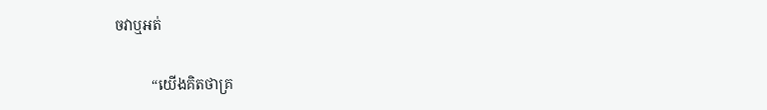ចវាឬអត់

          “យើងគិតថាគ្រ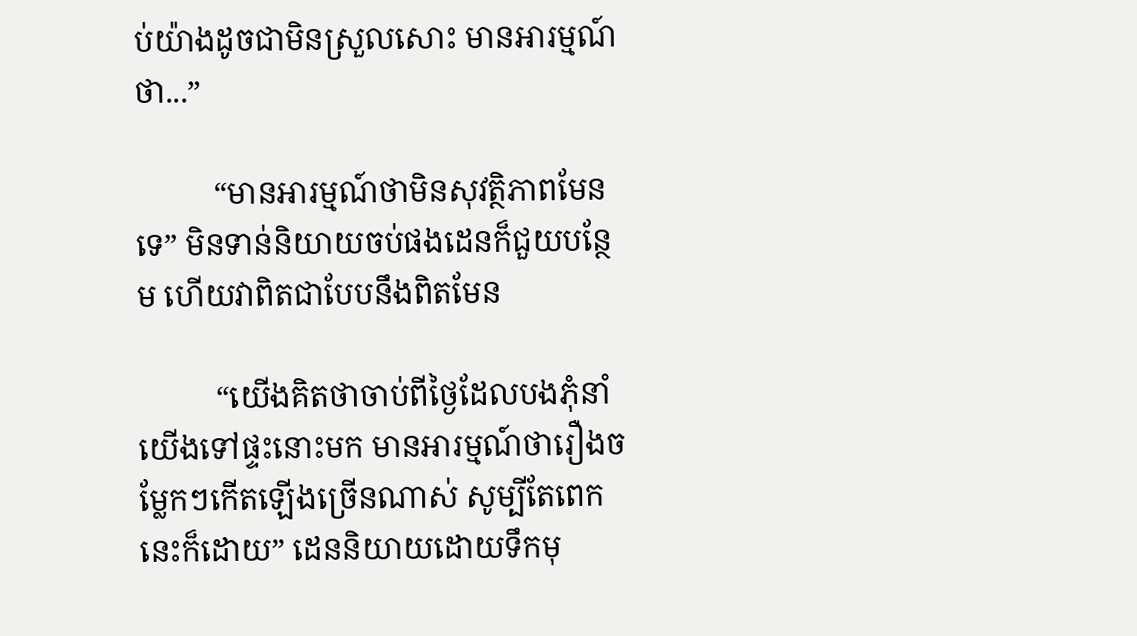ប់យ៉ាងដូចជាមិនស្រួលសោះ មានអារម្មណ៍ថា...”

          “មានអារម្មណ៍ថាមិនសុវត្ថិភាពមែនទេ” មិនទាន់និយាយចប់ផងដេនក៏ជួយបន្ថែម ហើយវាពិតជាបែបនឹងពិតមែន

          “យើងគិតថាចាប់ពីថ្ងៃដែលបងភុំនាំយើងទៅផ្ទះនោះមក មានអារម្មណ៍ថារឿងចម្លែកៗកើតឡើងច្រើនណាស់ សូម្បីតែពេកនេះក៏ដោយ” ដេននិយាយដោយទឹកមុ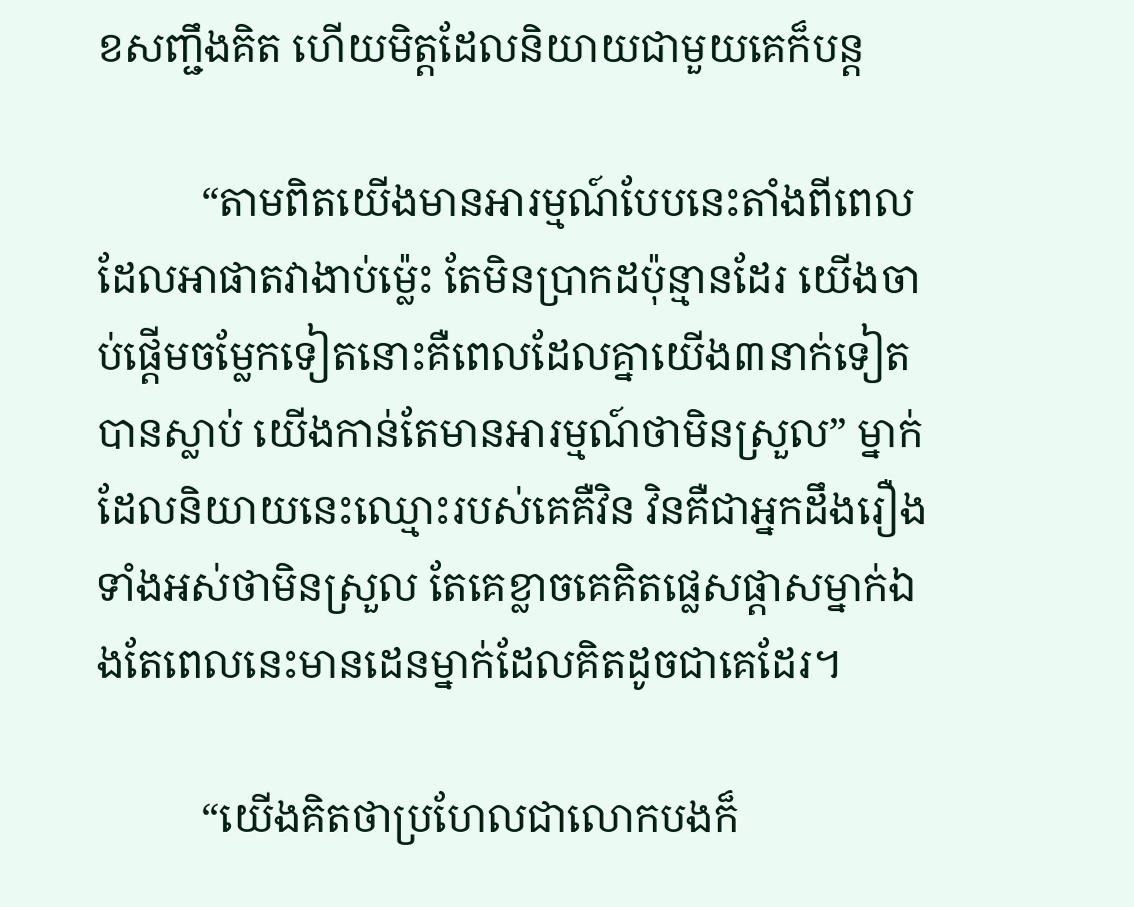ខសញ្ជឹងគិត ហើយមិត្ដដែលនិយាយជាមួយគេក៏បន្ដ

          “តាមពិតយើងមានអារម្មណ៍បែបនេះតាំងពីពេលដែលអាផាតវាងាប់ម្ល៉េះ តែមិនប្រាកដប៉ុន្មានដែរ យើងចាប់ផ្ដើមចម្លែកទៀតនោះគឺពេលដែលគ្នាយើង៣នាក់ទៀតបានស្លាប់ យើងកាន់តែមានអារម្មណ៍ថាមិនស្រួល” ម្នាក់ដែលនិយាយនេះឈ្មោះរបស់គេគឺវិន វិនគឺជាអ្នកដឹងរឿងទាំងអស់ថាមិនស្រួល តែគេខ្លាចគេគិតផ្លេសផ្ដាសម្នាក់ឯងតែពេលនេះមានដេនម្នាក់ដែលគិតដូចជាគេដែរ។

          “យើងគិតថាប្រហែលជាលោកបងក៏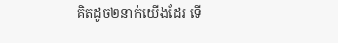គិតដូច២នាក់យើងដែរ ទើ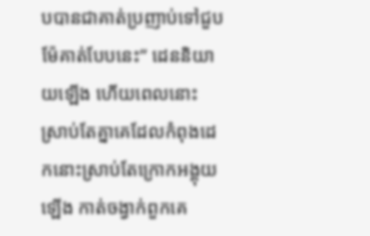បបានជាគាត់ប្រញាប់ទៅជួបម៉ែគាត់បែបនេះ” ដេននិយាយឡើង ហើយពេលនោះស្រាប់តែគ្នាគេដែលកំពុងដេកនោះស្រាប់តែក្រោកអង្គុយឡើង កាត់ចង្វាក់ពួកគេ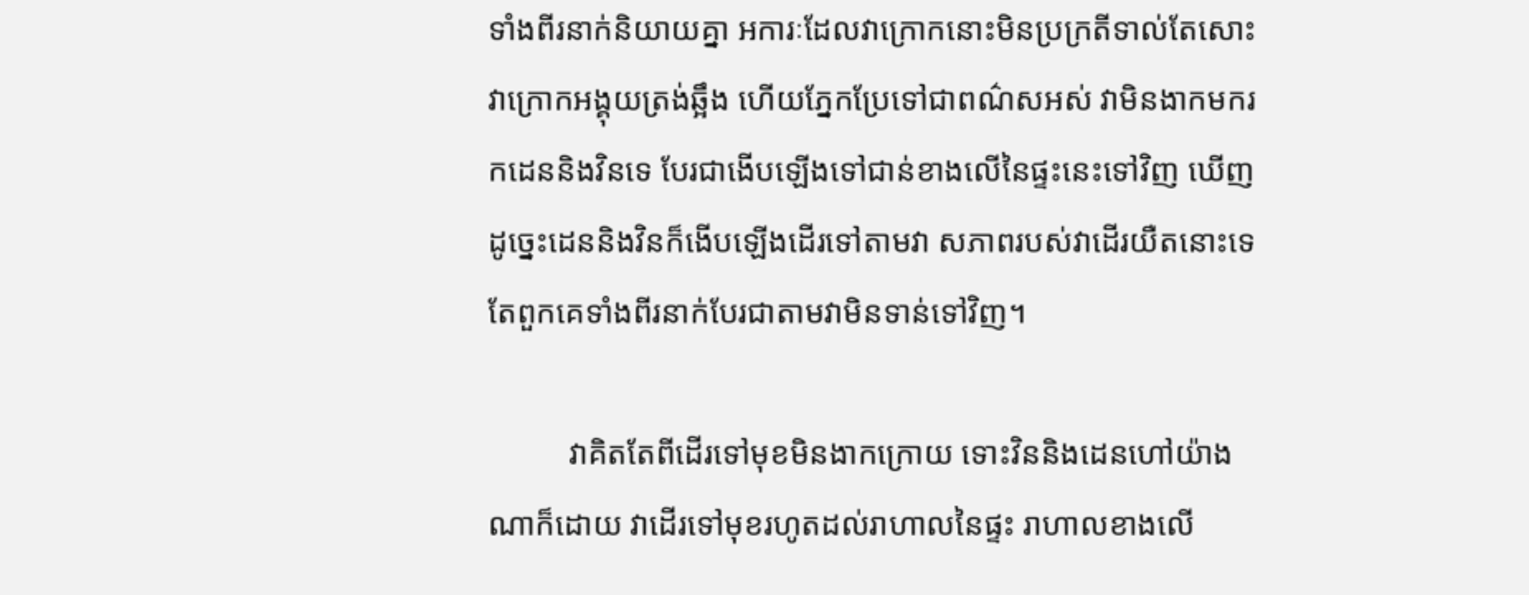ទាំងពីរនាក់និយាយគ្នា អការៈដែលវាក្រោកនោះមិនប្រក្រតីទាល់តែសោះ វាក្រោកអង្គុយត្រង់ឆ្អឹង ហើយភ្នែកប្រែទៅជាពណ៌សអស់ វាមិនងាកមករកដេននិងវិនទេ បែរជាងើបឡើងទៅជាន់ខាងលើនៃផ្ទះនេះទៅវិញ ឃើញដូច្នេះដេននិងវិនក៏ងើបឡើងដើរទៅតាមវា សភាពរបស់វាដើរយឺតនោះទេ តែពួកគេទាំងពីរនាក់បែរជាតាមវាមិនទាន់ទៅវិញ។

          វាគិតតែពីដើរទៅមុខមិនងាកក្រោយ ទោះវិននិងដេនហៅយ៉ាងណាក៏ដោយ វាដើរទៅមុខរហូតដល់រាហាលនៃផ្ទះ រាហាលខាងលើ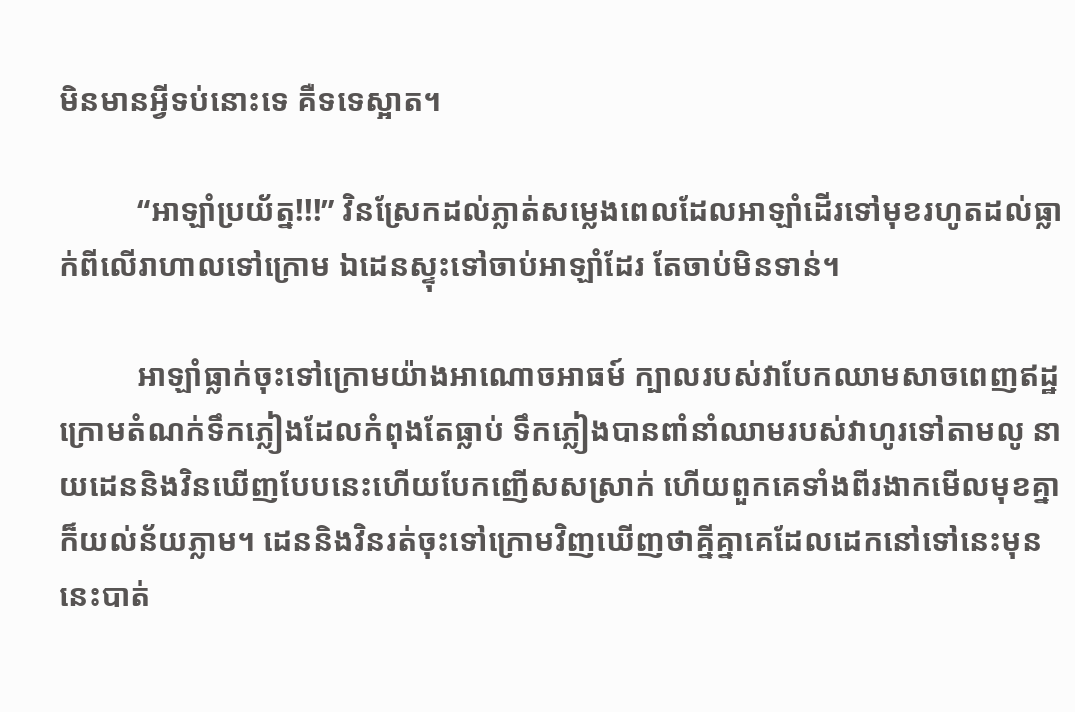មិនមានអ្វីទប់នោះទេ គឺទទេស្អាត។

          “អាឡាំប្រយ័ត្ន!!!” វិនស្រែកដល់ភ្លាត់សម្លេងពេលដែលអាឡាំដើរទៅមុខរហូតដល់ធ្លាក់ពីលើរាហាលទៅក្រោម ឯដេនស្ទុះទៅចាប់អាឡាំដែរ តែចាប់មិនទាន់។

          អាឡាំធ្លាក់ចុះទៅក្រោមយ៉ាងអាណោចអាធម៍ ក្បាលរបស់វាបែកឈាមសាចពេញឥដ្ឋក្រោមតំណក់ទឹកភ្លៀងដែលកំពុងតែធ្លាប់ ទឹកភ្លៀងបានពាំនាំឈាមរបស់វាហូរទៅតាមលូ នាយដេននិងវិនឃើញបែបនេះហើយបែកញើសសស្រាក់ ហើយពួកគេទាំងពីរងាកមើលមុខគ្នា ក៏យល់ន័យភ្លាម។ ដេននិងវិនរត់ចុះទៅក្រោមវិញឃើញថាគ្នីគ្នាគេដែលដេកនៅទៅនេះមុននេះបាត់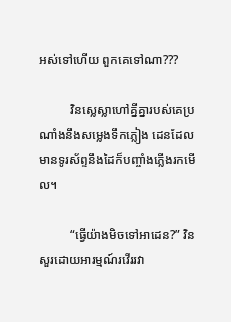អស់ទៅហើយ ពួកគេទៅណា???

          វិនស្លេស្លាហៅគ្នីគ្នារបស់គេប្រណាំងនឹងសម្លេងទឹកភ្លៀង ដេនដែលមានទូរស័ព្ទនឹងដៃក៏បញ្ចាំងភ្លើងរកមើល។

          “ធ្វើយ៉ាងមិចទៅអាដេន?” វិនសួរដោយអារម្មណ៍រវើររវា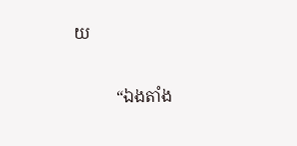យ

          “ឯងតាំង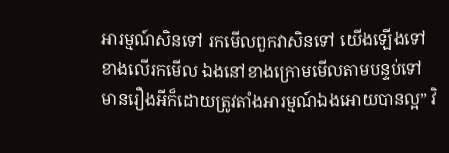អារម្មណ៍សិនទៅ រកមើលពួកវាសិនទៅ យើងឡើងទៅខាងលើរកមើល ឯងនៅខាងក្រោមមើលតាមបន្ទប់ទៅ មានរឿងអីក៏ដោយត្រូវតាំងអារម្មណ៍ឯងអោយបានល្អ” វិ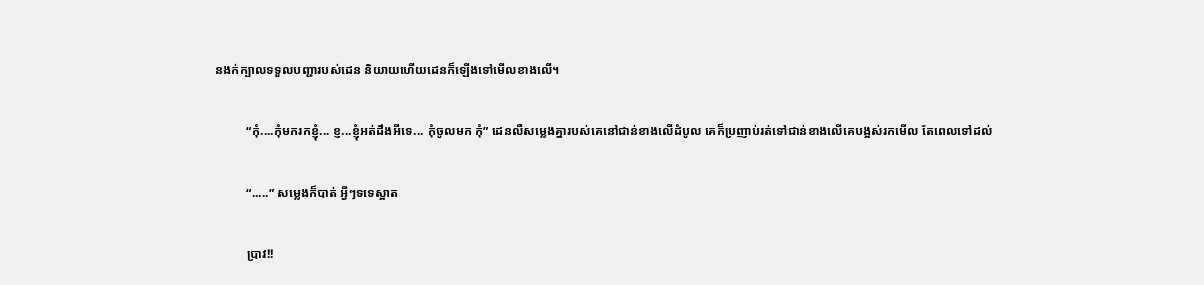នងក់ក្បាលទទួលបញ្ជារបស់ដេន និយាយហើយដេនក៏ឡើងទៅមើលខាងលើ។

          “កុំ....កុំមករកខ្ញុំ... ខ្ញ...ខ្ញុំអត់ដឹងអីទេ... កុំចូលមក កុំ” ដេនលឺសម្លេងគ្នារបស់គេនៅជាន់ខាងលើដំបូល គេក៏ប្រញាប់រត់ទៅជាន់ខាងលើគេបង្អស់រកមើល តែពេលទៅដល់

          “.....” សម្លេងក៏បាត់ អ្វីៗទទេស្អាត

          ប្រាវ!!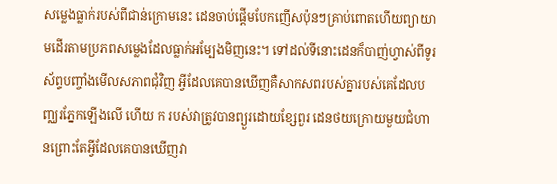សម្លេងធ្លាក់របស់ពីជាន់ក្រោមនេះ ដេនចាប់ផ្ដើមបែកញើសប៉ុនៗគ្រាប់ពោតហើយព្យាយាមដើរតាមប្រភពសម្លេងដែលធ្លាក់អម្បែងមិញនេះ។ ទៅដល់ទីនោះដេនក៏បាញ់ហ្វាស់ពីទូរស័ព្ទបញ្ចាំងមើលសភាពជុំវិញ អ្វីដែលគេបានឃើញគឺសាកសពរបស់គ្នារបស់គេដែលបញ្ឈរភ្នែកឡើងលើ ហើយ ក របស់វាត្រូវបានព្យួរដោយខ្សែពួរ ដេនថយក្រោយមួយជំហានព្រោះតែអ្វីដែលគេបានឃើញវា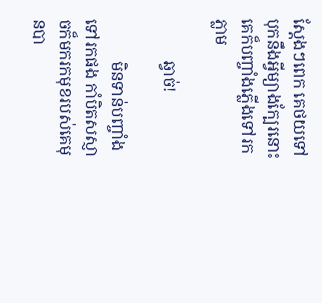ស្ដែងៗពេក គេថយទៅបុកនឹងអ្វីម្យាងក្បែរនោះ គេក៏បញ្ចាំងភ្លើងទៅរកភ្លាម

          ឆ្វាច់!

          មិនទាន់បញ្ចាំងទៅរកផង កាំបិតសស្ញាចក៏មករកមុខរបស់គេមុនបា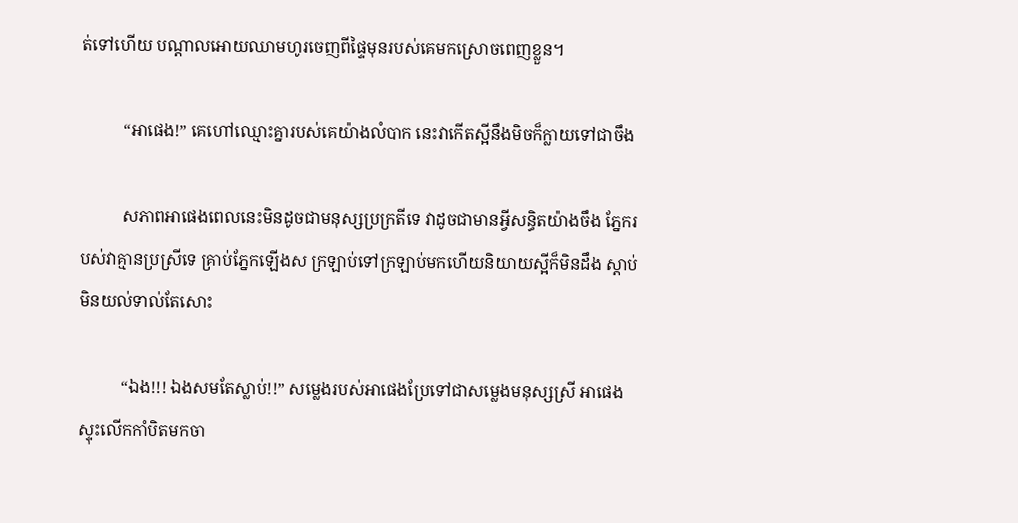ត់ទៅហើយ បណ្ដាលអោយឈាមហូរចេញពីផ្ទៃមុនរបស់គេមកស្រោចពេញខ្លួន។

          “អាផេង!” គេហៅឈ្មោះគ្នារបស់គេយ៉ាងលំបាក នេះវាកើតស្អីនឹងមិចក៏ក្លាយទៅជាចឹង

          សភាពអាផេងពេលនេះមិនដូចជាមនុស្សប្រក្រតីទេ វាដូចជាមានអ្វីសន្ធិតយ៉ាងចឹង ភ្នែករបស់វាគ្មានប្រស្រីទេ គ្រាប់ភ្នែកឡើងស ក្រឡាប់ទៅក្រឡាប់មកហើយនិយាយស្អីក៏មិនដឹង ស្ដាប់មិនយល់ទាល់តែសោះ

          “ឯង!!! ឯងសមតែស្លាប់!!” សម្លេងរបស់អាផេងប្រែទៅជាសម្លេងមនុស្សស្រី អាផេងស្ទុះលើកកាំបិតមកចា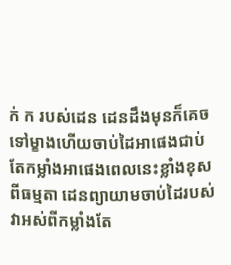ក់ ក របស់ដេន ដេនដឹងមុនក៏គេចទៅម្ខាងហើយចាប់ដៃអាផេងជាប់ តែកម្លាំងអាផេងពេលនេះខ្លាំងខុសពីធម្មតា ដេនព្យាយាមចាប់ដៃរបស់វាអស់ពីកម្លាំងតែ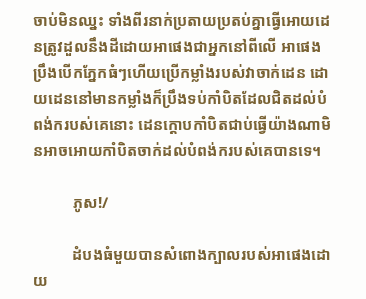ចាប់មិនឈ្នះ ទាំងពីរនាក់ប្រតាយប្រតប់គ្នាធ្វើអោយដេនត្រូវដួលនឹងដីដោយអាផេងជាអ្នកនៅពីលើ អាផេងប្រឹងបើកភ្នែកធំៗហើយប្រើកម្លាំងរបស់វាចាក់ដេន ដោយដេននៅមានកម្លាំងក៏ប្រឹងទប់កាំបិតដែលជិតដល់បំពង់ករបស់គេនោះ ដេនក្ដោបកាំបិតជាប់ធ្វើយ៉ាងណាមិនអាចអោយកាំបិតចាក់ដល់បំពង់ករបស់គេបានទេ។

          ភូស!/

          ដំបងធំមួយបានសំពោងក្បាលរបស់អាផេងដោយ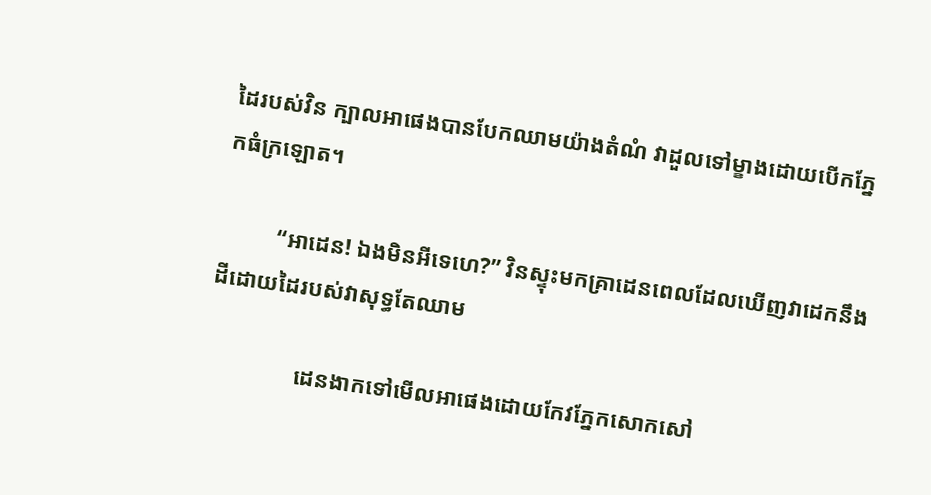ដៃរបស់វិន ក្បាលអាផេងបានបែកឈាមយ៉ាងតំណំ វាដួលទៅម្ខាងដោយបើកភ្នែកធំក្រឡោត។

          “អាដេន! ឯងមិនអីទេហេ?” វិនស្ទុះមកគ្រាដេនពេលដែលឃើញវាដេកនឹងដីដោយដៃរបស់វាសុទ្ធតែឈាម

                ដេនងាកទៅមើលអាផេងដោយកែវភ្នែកសោកសៅ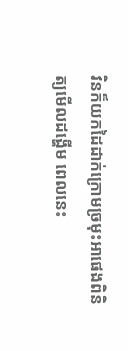វិនក៏យកដៃដាក់ក្រោមច្រមុះអាផេងពិនិត្យមើលដង្ហើម ពេលនេះ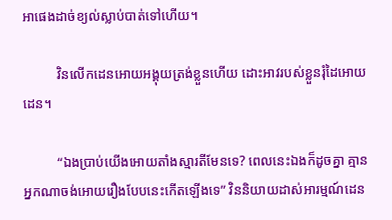អាផេងដាច់ខ្យល់ស្លាប់បាត់ទៅហើយ។

          វិនលើកដេនអោយអង្គុយត្រង់ខ្លួនហើយ ដោះអាវរបស់ខ្លួនរុំដៃអោយដេន។

          “ឯងប្រាប់យើងអោយតាំងស្មារតីមែនទេ? ពេលនេះឯងក៏ដូចគ្នា គ្មានអ្នកណាចង់អោយរឿងបែបនេះកើតឡើងទេ” វិននិយាយដាស់អារម្មណ៍ដេន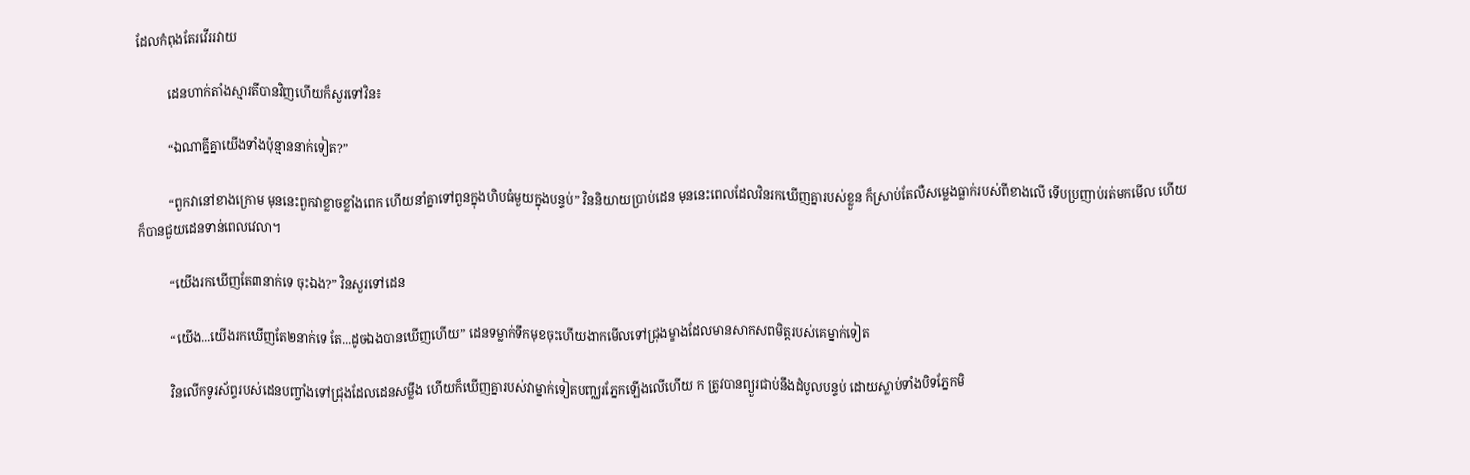ដែលកំពុងតែរវើររវាយ

          ដេនហាក់តាំងស្មារតីបានវិញហើយក៏សួរទៅវិន៖

          “ឯណាគ្នីគ្នាយើងទាំងប៉ុន្មាននាក់ទៀត?”

          “ពួកវានៅខាងក្រោម មុននេះពួកវាខ្លាចខ្លាំងពេក ហើយនាំគ្នាទៅពួនក្នុងហិបធំមួយក្នុងបន្ទប់” វិននិយាយប្រាប់ដេន មុននេះពេលដែលវិនរកឃើញគ្នារបស់ខ្លួន ក៏ស្រាប់តែលឺសម្លេងធ្លាក់របស់ពីខាងលើ ទើបប្រញាប់រត់មកមើល ហើយក៏បានជួយដេនទាន់ពេលវេលា។

          “យើងរកឃើញតែ៣នាក់ទេ ចុះឯង?” វិនសួរទៅដេន

          “យើង...យើងរកឃើញតែ២នាក់ទេ តែ...ដូចឯងបានឃើញហើយ” ដេនទម្លាក់ទឹកមុខចុះហើយងាកមើលទៅជ្រុងម្ខាងដែលមានសាកសពមិត្ដរបស់គេម្នាក់ទៀត

          វិនលើកទូរស័ព្ទរបស់ដេនបញ្ចាំងទៅជ្រុងដែលដេនសម្លឹង ហើយក៏ឃើញគ្នារបស់វាម្នាក់ទៀតបញ្ឈរភ្នែកឡើងលើហើយ ក ត្រូវបានព្យួរជាប់នឹងដំបូលបន្ទប់ ដោយស្លាប់ទាំងបិទភ្នែកមិ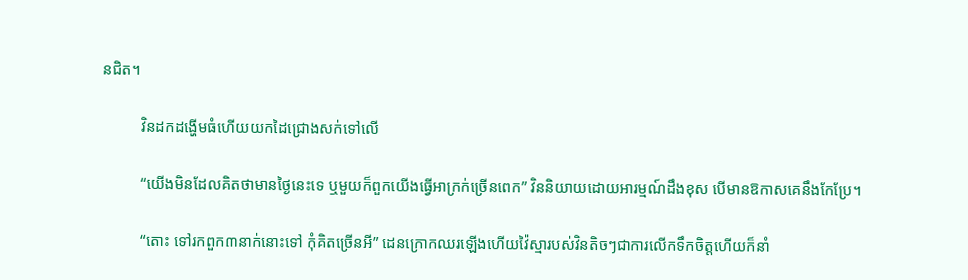នជិត។

          វិនដកដង្ហើមធំហើយយកដៃជ្រោងសក់ទៅលើ

          “យើងមិនដែលគិតថាមានថ្ងៃនេះទេ ឬមួយក៏ពួកយើងធ្វើអាក្រក់ច្រើនពេក” វិននិយាយដោយអារម្មណ៍ដឹងខុស បើមានឱកាសគេនឹងកែប្រែ។

          “តោះ ទៅរកពួក៣នាក់នោះទៅ កុំគិតច្រើនអី” ដេនក្រោកឈរឡើងហើយវ៉ៃស្មារបស់វិនតិចៗជាការលើកទឹកចិត្ដហើយក៏នាំ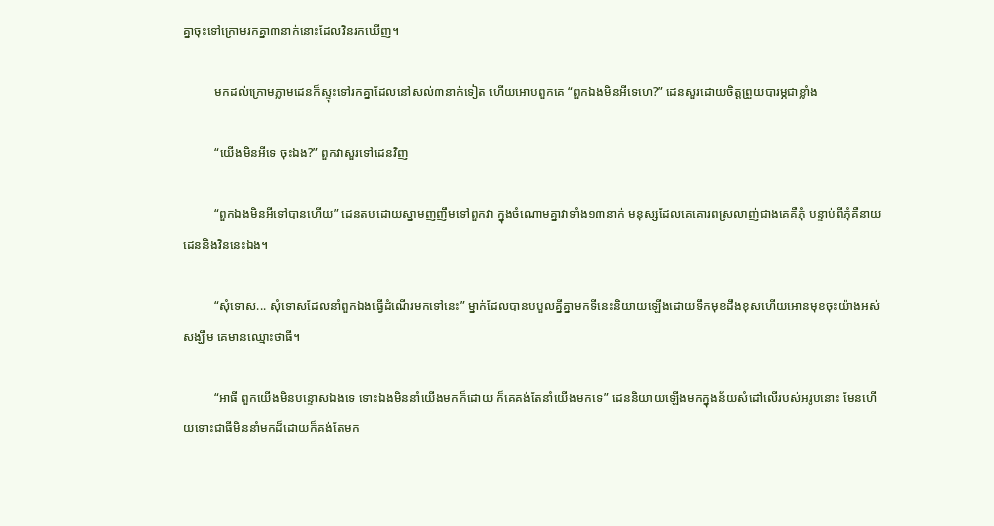គ្នាចុះទៅក្រោមរកគ្នា៣នាក់នោះដែលវិនរកឃើញ។

          មកដល់ក្រោមភ្លាមដេនក៏ស្ទុះទៅរកគ្នាដែលនៅសល់៣នាក់ទៀត ហើយអោបពួកគេ “ពួកឯងមិនអីទេហេ?” ដេនសួរដោយចិត្ដព្រួយបារម្ភជាខ្លាំង

          “យើងមិនអីទេ ចុះឯង?” ពួកវាសួរទៅដេនវិញ

          “ពួកឯងមិនអីទៅបានហើយ” ដេនតបដោយស្នាមញញឹមទៅពួកវា ក្នុងចំណោមគ្នាវាទាំង១៣នាក់ មនុស្សដែលគេគោរពស្រលាញ់ជាងគេគឺភុំ បន្ទាប់ពីភុំគឺនាយដេននិងវិននេះឯង។

          “សុំទោស... សុំទោសដែលនាំពួកឯងធ្វើដំណើរមកទៅនេះ” ម្នាក់ដែលបានបបួលគ្នីគ្នាមកទីនេះនិយាយឡើងដោយទឹកមុខដឹងខុសហើយអោនមុខចុះយ៉ាងអស់សង្ឃឹម គេមានឈ្មោះថាធី។

          “អាធី ពួកយើងមិនបន្ទោសឯងទេ ទោះឯងមិននាំយើងមកក៏ដោយ ក៏គេគង់តែនាំយើងមកទេ” ដេននិយាយឡើងមកក្នុងន័យសំដៅលើរបស់អរូបនោះ មែនហើយទោះជាធីមិននាំមកដ៏ដោយក៏គង់តែមក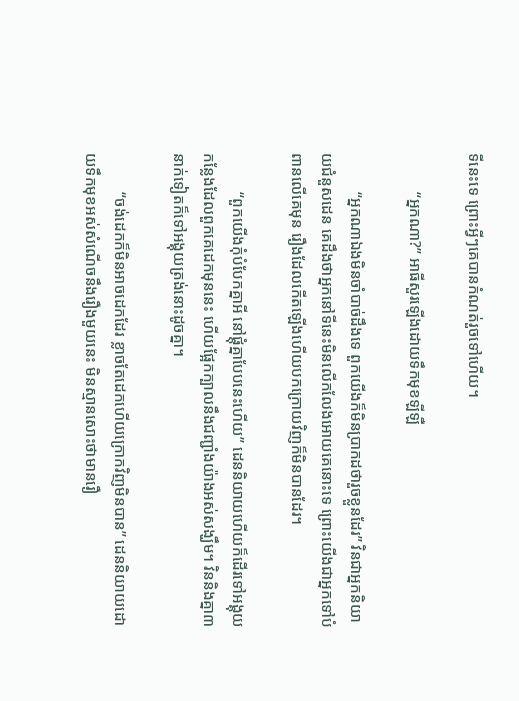ទីនេះទេ ព្រោះអ្វីៗគេបានកំណត់រួចទៅហើយ។

          “អ្នកណា?” អាធីសួរឡើងដោយទឹកមុខឡីឡឺ

          “អ្នកណាឯងមិនចាំបាច់ដឹងទេ ពួកយើងក៏មិនប្រាកដថារួចខ្លួនដែរ” វិនជាអ្នកនិយាយជំនួសដេន គេដឹងថាអ្នកនៅទីនេះមិនលើកលែងអោយគេនោះទេ ព្រោះយើងជាអ្នកទៅបំពានលើគេមុន រឿងដែលកើតឡើងហើយបកក្រោយវិញក៏មិនបានដែរ។

          “ពួកយើងកុំបំបែកគ្នាអី នៅផ្ដុំគ្នាបែបនេះហើយ” ដេននិយាយហើយក៏ដើរទៅអង្គុយកន្លែងដែលពួកគេដេកមុននេះ ហើយផ្អែកក្បាលនឹងជញ្ជាំងយ៉ាងអស់សង្ឃឹម។ វិននិងគ្នា៣នាក់ទៀតក៏ទៅអង្គុយត្រង់នោះដូចគ្នា។

          “ចង់ដេកក៏មិនអាចដេកដែរ ខ្លាចតែដេកហើយក្រោកវិញមិនបាន” ដេននិយាយដោយទឹកមុខអស់សំណើចនឹងរឿងមួយនេះ មិនស្មានសោះថាមានរឿ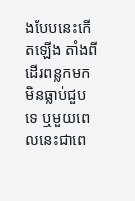ងបែបនេះកើតឡើង តាំងពីដើរពន្លកមកមិនធ្លាប់ជួបទេ ឬមួយពេលនេះជាពេ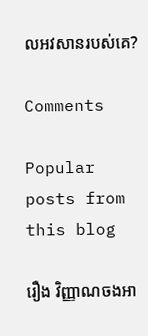លអវសានរបស់គេ?

Comments

Popular posts from this blog

រឿង វិញ្ញាណចងអា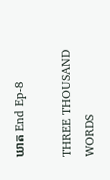ឃាត End Ep-8

THREE THOUSAND WORDS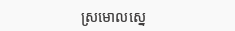ស្រមោលស្នេ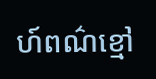ហ៍ពណ៌ខ្មៅ